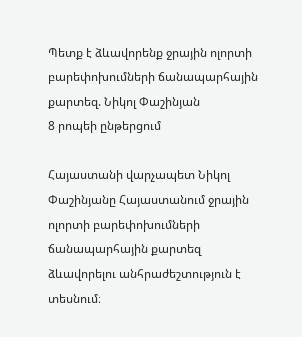Պետք է ձևավորենք ջրային ոլորտի բարեփոխումների ճանապարհային քարտեզ. Նիկոլ Փաշինյան
8 րոպեի ընթերցում

Հայաստանի վարչապետ Նիկոլ Փաշինյանը Հայաստանում ջրային ոլորտի բարեփոխումների ճանապարհային քարտեզ ձևավորելու անհրաժեշտություն է տեսնում։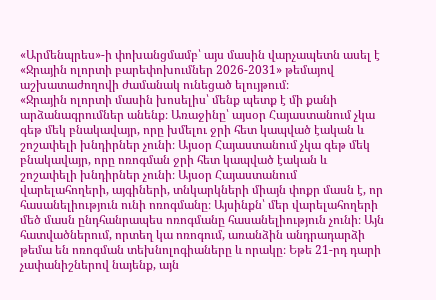«Արմենպրես»-ի փոխանցմամբ՝ այս մասին վարչապետն ասել է «Ջրային ոլորտի բարեփոխումներ 2026-2031» թեմայով աշխատաժողովի ժամանակ ունեցած ելույթում։
«Ջրային ոլորտի մասին խոսելիս՝ մենք պետք է մի քանի արձանագրումներ անենք։ Առաջինը՝ այսօր Հայաստանում չկա գեթ մեկ բնակավայր, որը խմելու ջրի հետ կապված էական և շոշափելի խնդիրներ չունի։ Այսօր Հայաստանում չկա գեթ մեկ բնակավայր, որը ոռոգման ջրի հետ կապված էական և շոշափելի խնդիրներ չունի։ Այսօր Հայաստանում վարելահողերի, այգիների, տնկարկների միայն փոքր մասն է, որ հասանելիություն ունի ոռոգմանը։ Այսինքն՝ մեր վարելահողերի մեծ մասն ընդհանրապես ոռոգմանը հասանելիություն չունի։ Այն հատվածներում, որտեղ կա ոռոգում, առանձին անդրադարձի թեմա են ոռոգման տեխնոլոգիաները և որակը։ Եթե 21-րդ դարի չափանիշներով նայենք, այն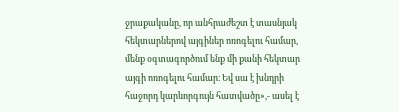ջրաքականը, որ անհրաժեշտ է տասնյակ հեկտարներով այգիներ ոռոգելու համար, մենք օգտագործում ենք մի քանի հեկտար այգի ոռոգելու համար։ Եվ սա է խնդրի հաջորդ կարևորգույն հատվածը»,- ասել է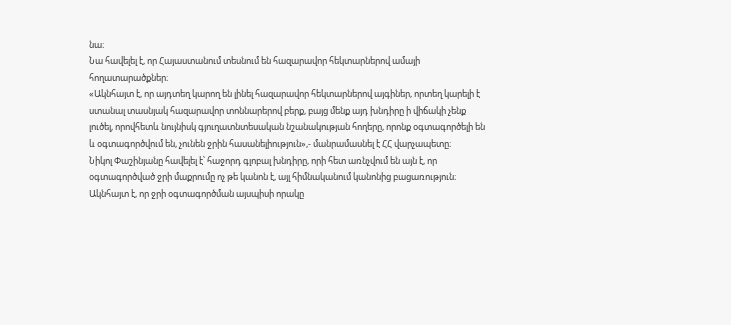նա։
Նա հավելել է, որ Հայաստանում տեսնում են հազարավոր հեկտարներով ամայի հողատարածքներ։
«Ակնհայտ է, որ այդտեղ կարող են լինել հազարավոր հեկտարներով այգիներ, որտեղ կարելի է ստանալ տասնյակ հազարավոր տոննարերով բերք, բայց մենք այդ խնդիրը ի վիճակի չենք լուծել, որովհետև նույնիսկ գյուղատնտեսական նշանակության հողերը, որոնք օգտագործելի են և օգտագործվում են, չունեն ջրին հասանելիություն»,- մանրամասնել է ՀՀ վարչապետը։
Նիկոլ Փաշինյանը հավելել է՝ հաջորդ գլոբալ խնդիրը, որի հետ առնչվում են այն է, որ օգտագործված ջրի մաքրումը ոչ թե կանոն է, այլ հիմնականում կանոնից բացառություն։ Ակնհայտ է, որ ջրի օգտագործման այսպիսի որակը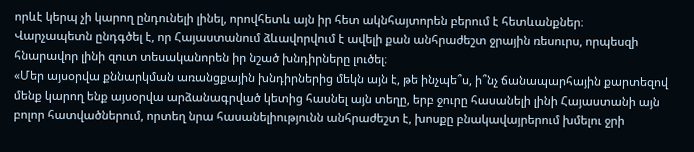որևէ կերպ չի կարող ընդունելի լինել, որովհետև այն իր հետ ակնհայտորեն բերում է հետևանքներ։
Վարչապետն ընդգծել է, որ Հայաստանում ձևավորվում է ավելի քան անհրաժեշտ ջրային ռեսուրս, որպեսզի հնարավոր լինի զուտ տեսականորեն իր նշած խնդիրները լուծել։
«Մեր այսօրվա քննարկման առանցքային խնդիրներից մեկն այն է, թե ինչպե՞ս, ի՞նչ ճանապարհային քարտեզով մենք կարող ենք այսօրվա արձանագրված կետից հասնել այն տեղը, երբ ջուրը հասանելի լինի Հայաստանի այն բոլոր հատվածներում, որտեղ նրա հասանելիությունն անհրաժեշտ է, խոսքը բնակավայրերում խմելու ջրի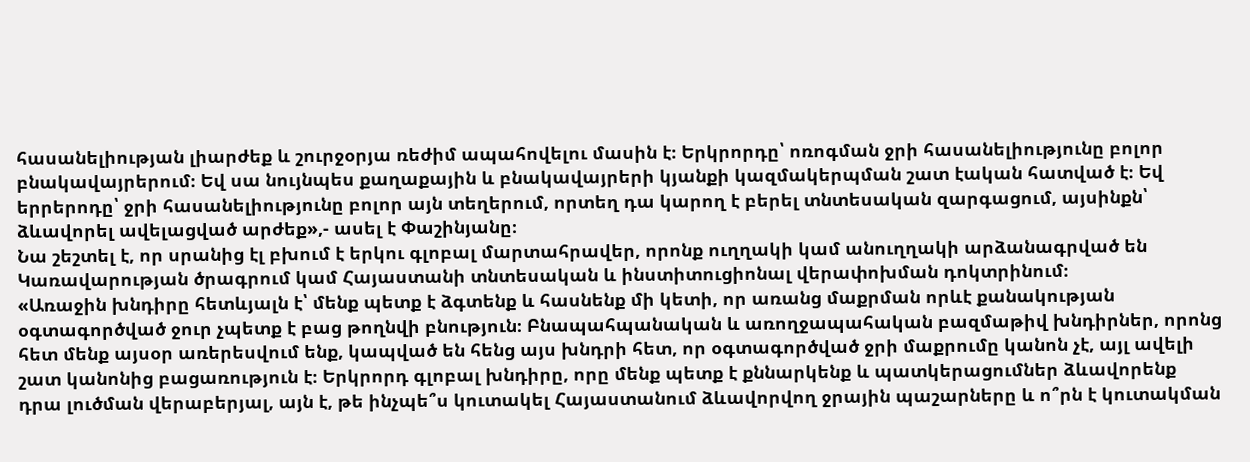հասանելիության լիարժեք և շուրջօրյա ռեժիմ ապահովելու մասին է։ Երկրորդը՝ ոռոգման ջրի հասանելիությունը բոլոր բնակավայրերում։ Եվ սա նույնպես քաղաքային և բնակավայրերի կյանքի կազմակերպման շատ էական հատված է։ Եվ երրերոդը՝ ջրի հասանելիությունը բոլոր այն տեղերում, որտեղ դա կարող է բերել տնտեսական զարգացում, այսինքն՝ ձևավորել ավելացված արժեք»,- ասել է Փաշինյանը։
Նա շեշտել է, որ սրանից էլ բխում է երկու գլոբալ մարտահրավեր, որոնք ուղղակի կամ անուղղակի արձանագրված են Կառավարության ծրագրում կամ Հայաստանի տնտեսական և ինստիտուցիոնալ վերափոխման դոկտրինում։
«Առաջին խնդիրը հետևյալն է՝ մենք պետք է ձգտենք և հասնենք մի կետի, որ առանց մաքրման որևէ քանակության օգտագործված ջուր չպետք է բաց թողնվի բնություն։ Բնապահպանական և առողջապահական բազմաթիվ խնդիրներ, որոնց հետ մենք այսօր առերեսվում ենք, կապված են հենց այս խնդրի հետ, որ օգտագործված ջրի մաքրումը կանոն չէ, այլ ավելի շատ կանոնից բացառություն է։ Երկրորդ գլոբալ խնդիրը, որը մենք պետք է քննարկենք և պատկերացումներ ձևավորենք դրա լուծման վերաբերյալ, այն է, թե ինչպե՞ս կուտակել Հայաստանում ձևավորվող ջրային պաշարները և ո՞րն է կուտակման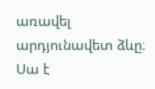առավել արդյունավետ ձևը։ Սա է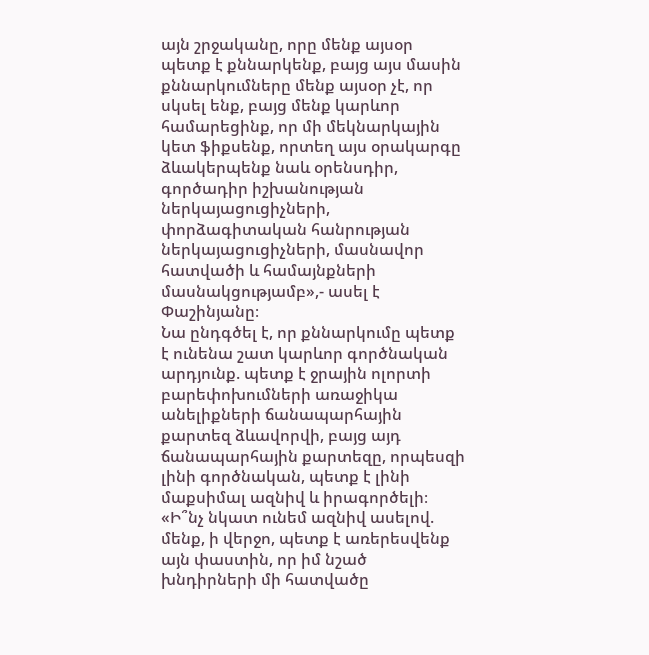այն շրջականը, որը մենք այսօր պետք է քննարկենք, բայց այս մասին քննարկումները մենք այսօր չէ, որ սկսել ենք, բայց մենք կարևոր համարեցինք, որ մի մեկնարկային կետ ֆիքսենք, որտեղ այս օրակարգը ձևակերպենք նաև օրենսդիր, գործադիր իշխանության ներկայացուցիչների, փորձագիտական հանրության ներկայացուցիչների, մասնավոր հատվածի և համայնքների մասնակցությամբ»,- ասել է Փաշինյանը։
Նա ընդգծել է, որ քննարկումը պետք է ունենա շատ կարևոր գործնական արդյունք. պետք է ջրային ոլորտի բարեփոխումների առաջիկա անելիքների ճանապարհային քարտեզ ձևավորվի, բայց այդ ճանապարհային քարտեզը, որպեսզի լինի գործնական, պետք է լինի մաքսիմալ ազնիվ և իրագործելի։
«Ի՞նչ նկատ ունեմ ազնիվ ասելով. մենք, ի վերջո, պետք է առերեսվենք այն փաստին, որ իմ նշած խնդիրների մի հատվածը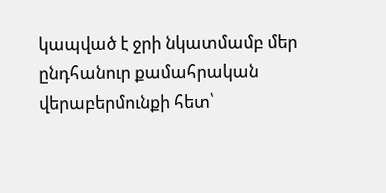կապված է ջրի նկատմամբ մեր ընդհանուր քամահրական վերաբերմունքի հետ՝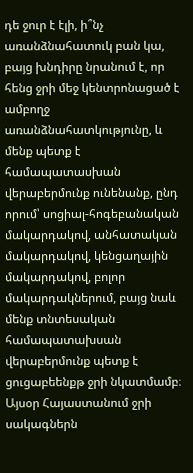դե ջուր է էլի, ի՞նչ առանձնահատուկ բան կա, բայց խնդիրը նրանում է, որ հենց ջրի մեջ կենտրոնացած է ամբողջ առանձնահատկությունը, և մենք պետք է համապատասխան վերաբերմունք ունենանք, ընդ որում՝ սոցիալ-հոգեբանական մակարդակով, անհատական մակարդակով, կենցաղային մակարդակով, բոլոր մակարդակներում, բայց նաև մենք տնտեսական համապատախսան վերաբերմունք պետք է ցուցաբեենքթ ջրի նկատմամբ։ Այսօր Հայաստանում ջրի սակագներն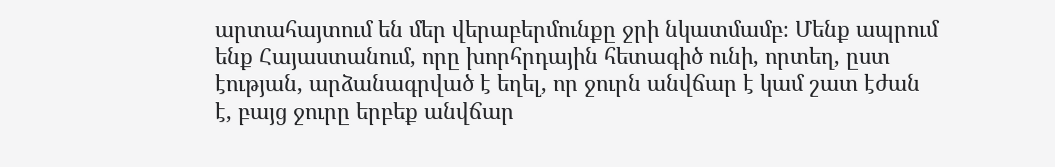արտահայտում են մեր վերաբերմունքը ջրի նկատմամբ։ Մենք ապրում ենք Հայաստանում, որը խորհրդային հետագիծ ունի, որտեղ, ըստ էության, արձանագրված է եղել, որ ջուրն անվճար է կամ շատ էժան է, բայց ջուրը երբեք անվճար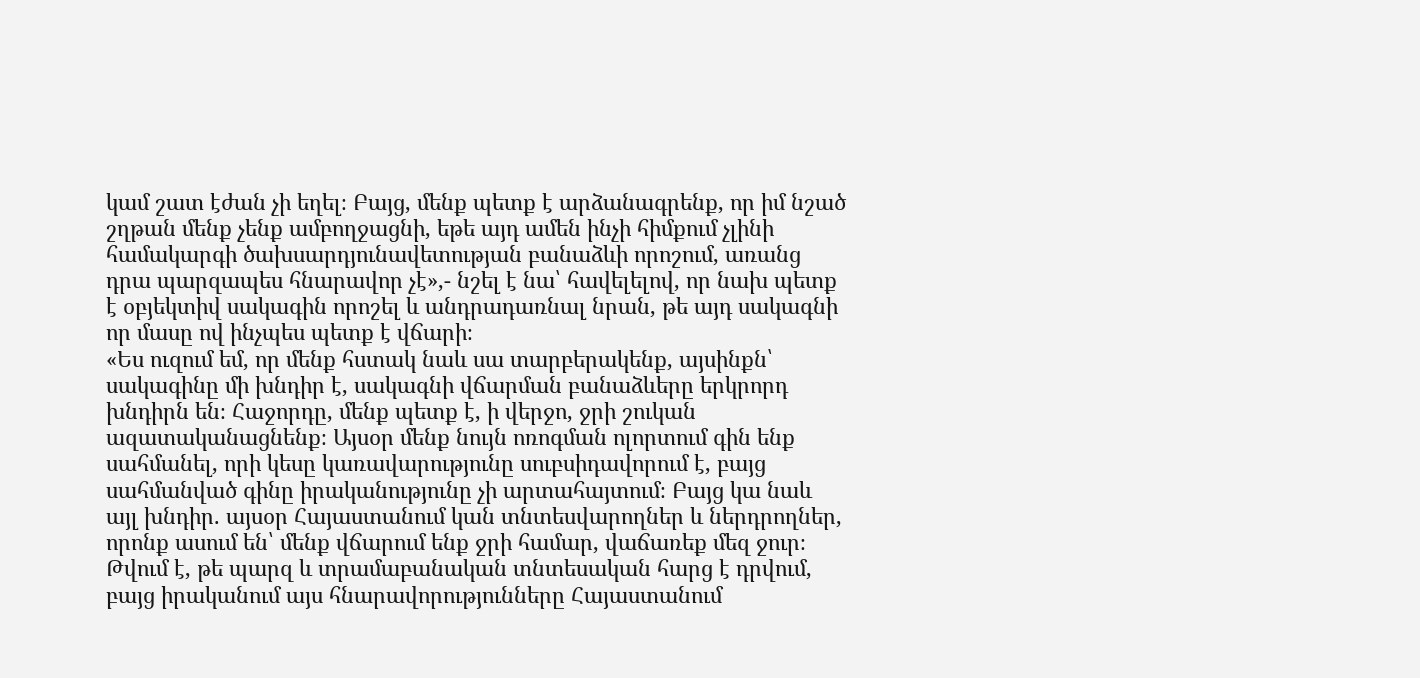կամ շատ էժան չի եղել։ Բայց, մենք պետք է արձանագրենք, որ իմ նշած շղթան մենք չենք ամբողջացնի, եթե այդ ամեն ինչի հիմքում չլինի համակարգի ծախսարդյունավետության բանաձևի որոշում, առանց դրա պարզապես հնարավոր չէ»,- նշել է նա՝ հավելելով, որ նախ պետք է օբյեկտիվ սակագին որոշել և անդրադառնալ նրան, թե այդ սակագնի որ մասը ով ինչպես պետք է վճարի։
«Ես ուզում եմ, որ մենք հստակ նաև սա տարբերակենք, այսինքն՝ սակագինը մի խնդիր է, սակագնի վճարման բանաձևերը երկրորդ խնդիրն են։ Հաջորդը, մենք պետք է, ի վերջո, ջրի շուկան ազատականացնենք։ Այսօր մենք նույն ոռոգման ոլորտում գին ենք սահմանել, որի կեսը կառավարությունը սուբսիդավորում է, բայց սահմանված գինը իրականությունը չի արտահայտում։ Բայց կա նաև այլ խնդիր. այսօր Հայաստանում կան տնտեսվարողներ և ներդրողներ, որոնք ասում են՝ մենք վճարում ենք ջրի համար, վաճառեք մեզ ջուր։ Թվում է, թե պարզ և տրամաբանական տնտեսական հարց է դրվում, բայց իրականում այս հնարավորությունները Հայաստանում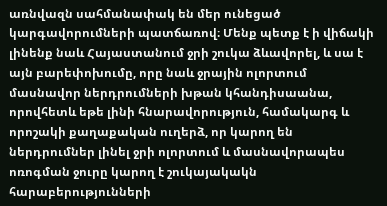առնվազն սահմանափակ են մեր ունեցած կարգավորումների պատճառով։ Մենք պետք է ի վիճակի լինենք նաև Հայաստանում ջրի շուկա ձևավորել, և սա է այն բարեփոխումը, որը նաև ջրային ոլորտում մասնավոր ներդրումների խթան կհանդիսաանա, որովհետև եթե լինի հնարավորություն, համակարգ և որոշակի քաղաքական ուղերձ, որ կարող են ներդրումներ լինել ջրի ոլորտում և մասնավորապես ոռոգման ջուրը կարող է շուկայակակն հարաբերությունների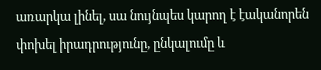առարկա լինել, սա նույնպես կարող է էականորեն փոխել իրադրությունը, ընկալումը և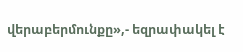վերաբերմունքը»,- եզրափակել է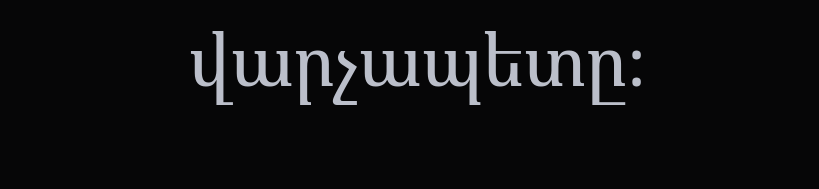վարչապետը։